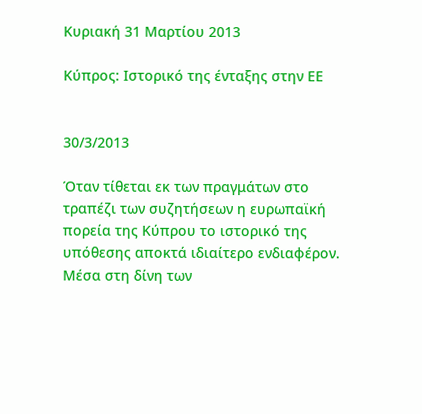Κυριακή 31 Μαρτίου 2013

Κύπρος: Ιστορικό της ένταξης στην ΕΕ


30/3/2013

Όταν τίθεται εκ των πραγμάτων στο τραπέζι των συζητήσεων η ευρωπαϊκή πορεία της Κύπρου το ιστορικό της υπόθεσης αποκτά ιδιαίτερο ενδιαφέρον. Μέσα στη δίνη των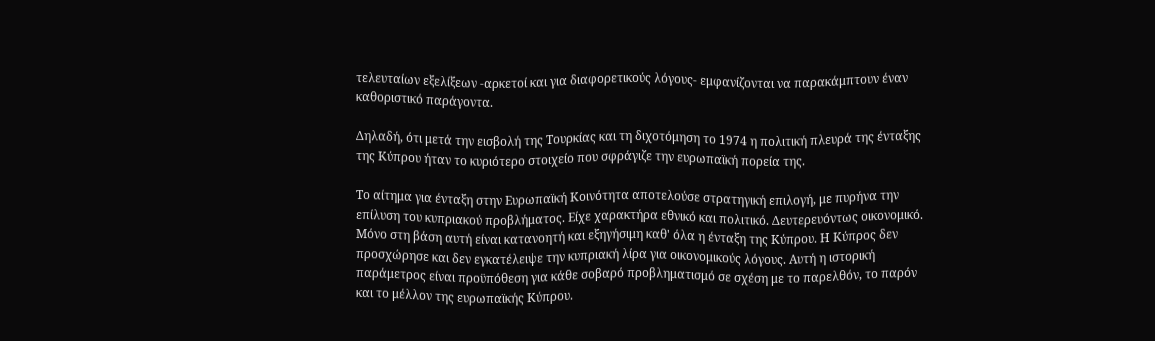τελευταίων εξελίξεων -αρκετοί και για διαφορετικούς λόγους- εμφανίζονται να παρακάμπτουν έναν καθοριστικό παράγοντα.

Δηλαδή, ότι μετά την εισβολή της Τουρκίας και τη διχοτόμηση το 1974 η πολιτική πλευρά της ένταξης της Κύπρου ήταν το κυριότερο στοιχείο που σφράγιζε την ευρωπαϊκή πορεία της.

Το αίτημα για ένταξη στην Ευρωπαϊκή Κοινότητα αποτελούσε στρατηγική επιλογή, με πυρήνα την επίλυση του κυπριακού προβλήματος. Είχε χαρακτήρα εθνικό και πολιτικό. Δευτερευόντως οικονομικό. Μόνο στη βάση αυτή είναι κατανοητή και εξηγήσιμη καθ' όλα η ένταξη της Κύπρου. Η Κύπρος δεν προσχώρησε και δεν εγκατέλειψε την κυπριακή λίρα για οικονομικούς λόγους. Αυτή η ιστορική παράμετρος είναι προϋπόθεση για κάθε σοβαρό προβληματισμό σε σχέση με το παρελθόν, το παρόν και το μέλλον της ευρωπαϊκής Κύπρου.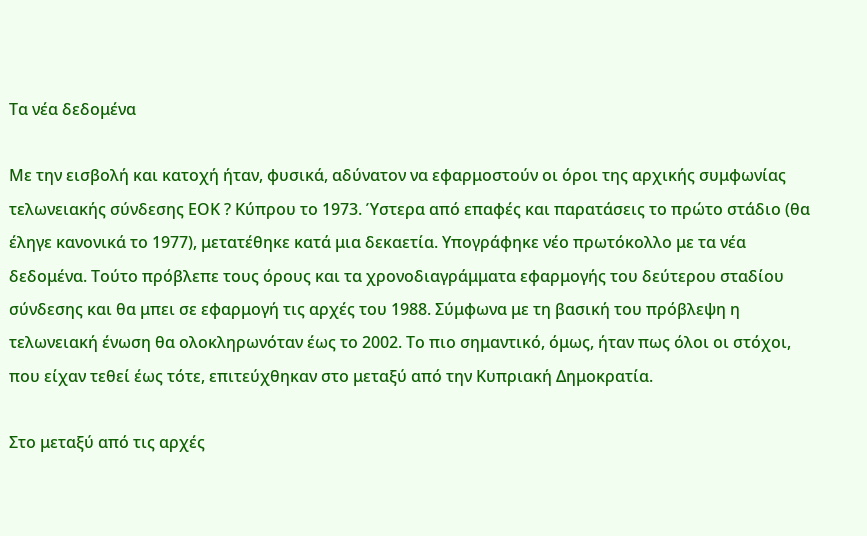Τα νέα δεδομένα

Με την εισβολή και κατοχή ήταν, φυσικά, αδύνατον να εφαρμοστούν οι όροι της αρχικής συμφωνίας τελωνειακής σύνδεσης ΕΟΚ ? Κύπρου το 1973. Ύστερα από επαφές και παρατάσεις το πρώτο στάδιο (θα έληγε κανονικά το 1977), μετατέθηκε κατά μια δεκαετία. Υπογράφηκε νέο πρωτόκολλο με τα νέα δεδομένα. Τούτο πρόβλεπε τους όρους και τα χρονοδιαγράμματα εφαρμογής του δεύτερου σταδίου σύνδεσης και θα μπει σε εφαρμογή τις αρχές του 1988. Σύμφωνα με τη βασική του πρόβλεψη η τελωνειακή ένωση θα ολοκληρωνόταν έως το 2002. Το πιο σημαντικό, όμως, ήταν πως όλοι οι στόχοι, που είχαν τεθεί έως τότε, επιτεύχθηκαν στο μεταξύ από την Κυπριακή Δημοκρατία.

Στο μεταξύ από τις αρχές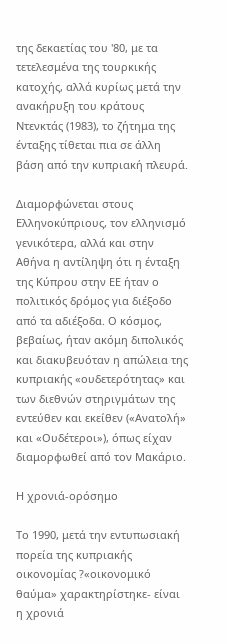της δεκαετίας του '80, με τα τετελεσμένα της τουρκικής κατοχής, αλλά κυρίως μετά την ανακήρυξη του κράτους Ντενκτάς (1983), το ζήτημα της ένταξης τίθεται πια σε άλλη βάση από την κυπριακή πλευρά.

Διαμορφώνεται στους Ελληνοκύπριους, τον ελληνισμό γενικότερα, αλλά και στην Αθήνα η αντίληψη ότι η ένταξη της Κύπρου στην ΕΕ ήταν ο πολιτικός δρόμος για διέξοδο από τα αδιέξοδα. Ο κόσμος, βεβαίως, ήταν ακόμη διπολικός και διακυβευόταν η απώλεια της κυπριακής «ουδετερότητας» και των διεθνών στηριγμάτων της εντεύθεν και εκείθεν («Ανατολή» και «Ουδέτεροι»), όπως είχαν διαμορφωθεί από τον Μακάριο.

Η χρονιά-ορόσημο

Το 1990, μετά την εντυπωσιακή πορεία της κυπριακής οικονομίας ?«οικονομικό θαύμα» χαρακτηρίστηκε- είναι η χρονιά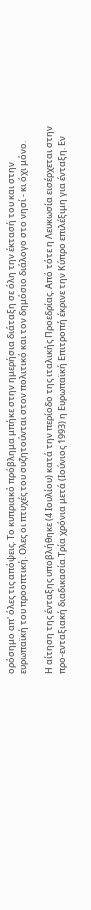ορόσημο απ' όλες τις απόψεις. Το κυπριακό πρόβλημα μπήκε στην ημερήσια διάταξη σε όλη την έκτασή του και στην ευρωπαϊκή του προοπτική. Ολες οι πτυχές του συζητούνται στον πολιτικό και τον δημόσιο διάλογο στο νησί - κι όχι μόνο.

Η αίτηση της ένταξης υποβλήθηκε (4 Ιουλίου) κατά την περίοδο της ιταλικής Προεδρίας. Από τότε η Λευκωσία εισέρχεται στην προ-ενταξιακή διαδικασία.Τρία χρόνια μετά (Ιούνιος 1993) η Ευρωπαϊκή Επιτροπή έκρινε την Κύπρο επιλέξιμη για ένταξη. Εν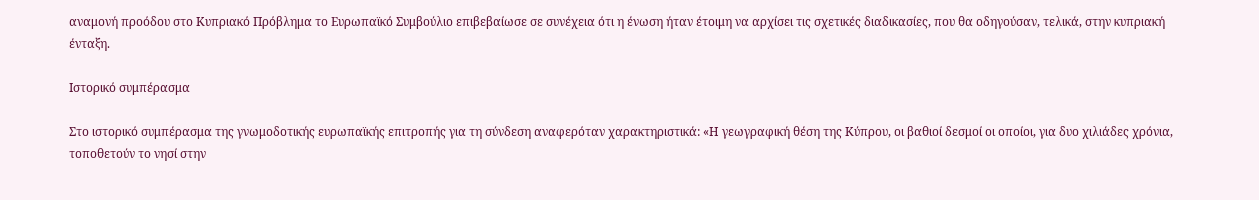αναμονή προόδου στο Κυπριακό Πρόβλημα το Ευρωπαϊκό Συμβούλιο επιβεβαίωσε σε συνέχεια ότι η ένωση ήταν έτοιμη να αρχίσει τις σχετικές διαδικασίες, που θα οδηγούσαν, τελικά, στην κυπριακή ένταξη.

Ιστορικό συμπέρασμα

Στο ιστορικό συμπέρασμα της γνωμοδοτικής ευρωπαϊκής επιτροπής για τη σύνδεση αναφερόταν χαρακτηριστικά: «Η γεωγραφική θέση της Κύπρου, οι βαθιοί δεσμοί οι οποίοι, για δυο χιλιάδες χρόνια, τοποθετούν το νησί στην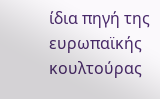ίδια πηγή της ευρωπαϊκής κουλτούρας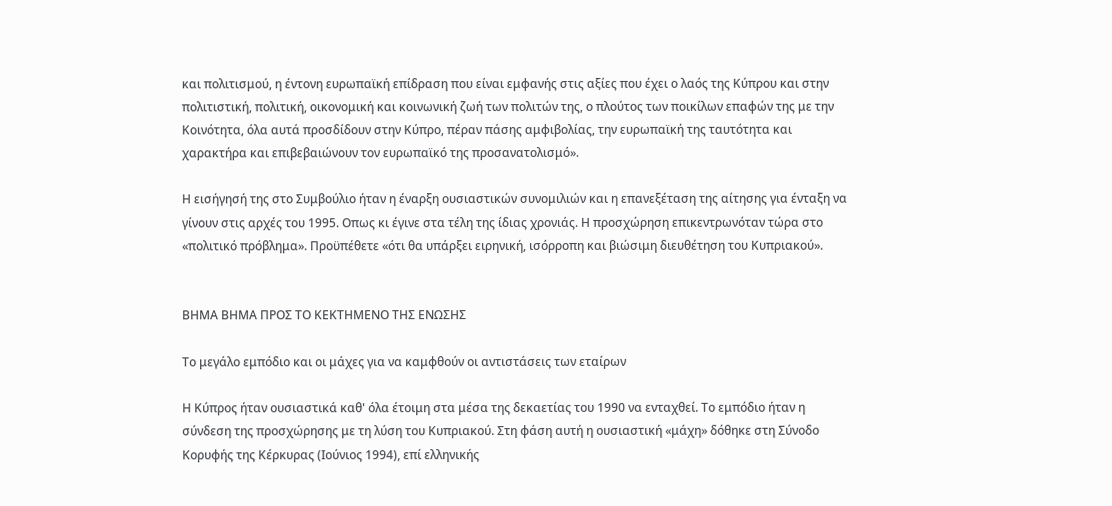και πολιτισμού, η έντονη ευρωπαϊκή επίδραση που είναι εμφανής στις αξίες που έχει ο λαός της Κύπρου και στην πολιτιστική, πολιτική, οικονομική και κοινωνική ζωή των πολιτών της, ο πλούτος των ποικίλων επαφών της με την Κοινότητα, όλα αυτά προσδίδουν στην Κύπρο, πέραν πάσης αμφιβολίας, την ευρωπαϊκή της ταυτότητα και χαρακτήρα και επιβεβαιώνουν τον ευρωπαϊκό της προσανατολισμό».

Η εισήγησή της στο Συμβούλιο ήταν η έναρξη ουσιαστικών συνομιλιών και η επανεξέταση της αίτησης για ένταξη να γίνουν στις αρχές του 1995. Οπως κι έγινε στα τέλη της ίδιας χρονιάς. Η προσχώρηση επικεντρωνόταν τώρα στο «πολιτικό πρόβλημα». Προϋπέθετε «ότι θα υπάρξει ειρηνική, ισόρροπη και βιώσιμη διευθέτηση του Κυπριακού».


ΒΗΜΑ ΒΗΜΑ ΠΡΟΣ ΤΟ ΚΕΚΤΗΜΕΝΟ ΤΗΣ ΕΝΩΣΗΣ

Το μεγάλο εμπόδιο και οι μάχες για να καμφθούν οι αντιστάσεις των εταίρων

Η Κύπρος ήταν ουσιαστικά καθ' όλα έτοιμη στα μέσα της δεκαετίας του 1990 να ενταχθεί. Το εμπόδιο ήταν η σύνδεση της προσχώρησης με τη λύση του Κυπριακού. Στη φάση αυτή η ουσιαστική «μάχη» δόθηκε στη Σύνοδο Κορυφής της Κέρκυρας (Ιούνιος 1994), επί ελληνικής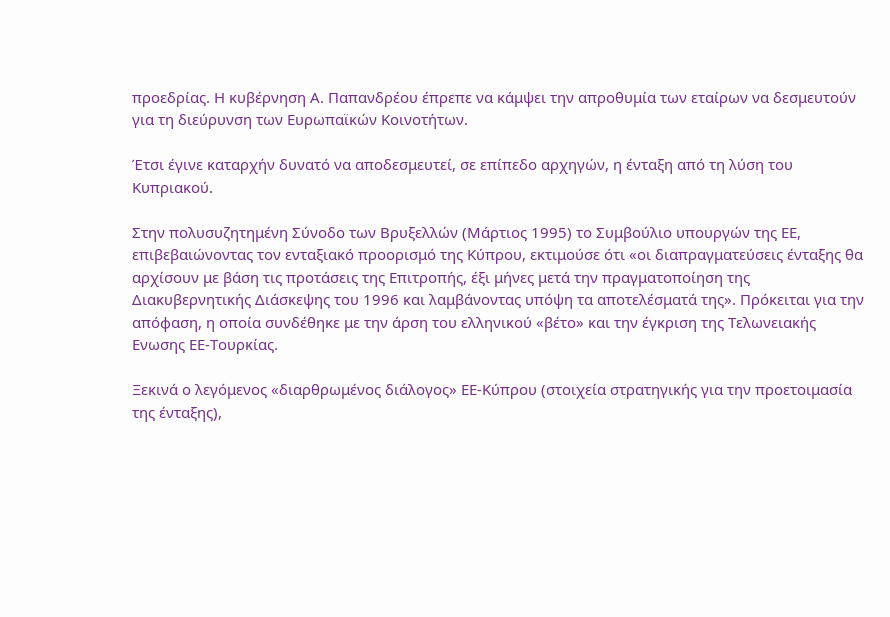προεδρίας. Η κυβέρνηση Α. Παπανδρέου έπρεπε να κάμψει την απροθυμία των εταίρων να δεσμευτούν για τη διεύρυνση των Ευρωπαϊκών Κοινοτήτων.

Έτσι έγινε καταρχήν δυνατό να αποδεσμευτεί, σε επίπεδο αρχηγών, η ένταξη από τη λύση του Κυπριακού.

Στην πολυσυζητημένη Σύνοδο των Βρυξελλών (Μάρτιος 1995) το Συμβούλιο υπουργών της ΕΕ, επιβεβαιώνοντας τον ενταξιακό προορισμό της Κύπρου, εκτιμούσε ότι «οι διαπραγματεύσεις ένταξης θα αρχίσουν με βάση τις προτάσεις της Επιτροπής, έξι μήνες μετά την πραγματοποίηση της Διακυβερνητικής Διάσκεψης του 1996 και λαμβάνοντας υπόψη τα αποτελέσματά της». Πρόκειται για την απόφαση, η οποία συνδέθηκε με την άρση του ελληνικού «βέτο» και την έγκριση της Τελωνειακής Ενωσης ΕΕ-Τουρκίας.

Ξεκινά ο λεγόμενος «διαρθρωμένος διάλογος» ΕΕ-Κύπρου (στοιχεία στρατηγικής για την προετοιμασία της ένταξης),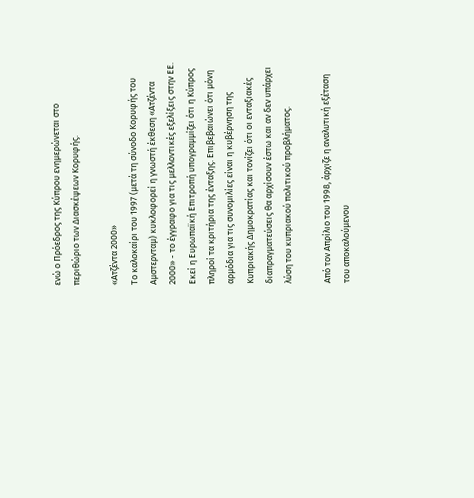ενώ ο Πρόεδρος της Κύπρου ενημερώνεται στο περιθώριο των Διασκέψεων Κορυφής.

«Ατζέντα 2000»
Το καλοκαίρι του 1997 (μετά τη σύνοδο Κορυφής του Αμστερνταμ) κυκλοφορεί η γνωστή έκθεση «Ατζέντα 2000» - το έγγραφο για τις μελλοντικές εξελίξεις στην ΕΕ. Εκεί η Ευρωπαϊκή Επιτροπή υπογραμμίζει ότι η Κύπρος πληροί τα κριτήρια της ένταξης. Επιβεβαιώνει ότι μόνη αρμόδια για τις συνομιλίες είναι η κυβέρνηση της Κυπριακής Δημοκρατίας και τονίζει ότι οι ενταξιακές διαπραγματεύσεις θα αρχίσουν έστω και αν δεν υπάρχει λύση του κυπριακού πολιτικού προβλήματος.

Από τον Απρίλιο του 1998, άρχιζε η αναλυτική εξέταση του αποκαλούμενου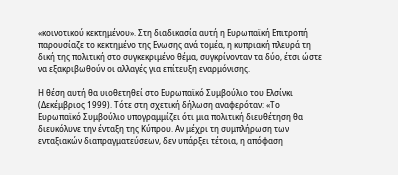«κοινοτικού κεκτημένου». Στη διαδικασία αυτή η Ευρωπαϊκή Επιτροπή παρουσίαζε το κεκτημένο της Ενωσης ανά τομέα, η κυπριακή πλευρά τη δική της πολιτική στο συγκεκριμένο θέμα, συγκρίνονταν τα δύο, έτσι ώστε να εξακριβωθούν οι αλλαγές για επίτευξη εναρμόνισης.

Η θέση αυτή θα υιοθετηθεί στο Ευρωπαϊκό Συμβούλιο του Ελσίνκι (Δεκέμβριος 1999). Τότε στη σχετική δήλωση αναφερόταν: «Το Ευρωπαϊκό Συμβούλιο υπογραμμίζει ότι μια πολιτική διευθέτηση θα διευκόλυνε την ένταξη της Κύπρου. Αν μέχρι τη συμπλήρωση των ενταξιακών διαπραγματεύσεων, δεν υπάρξει τέτοια, η απόφαση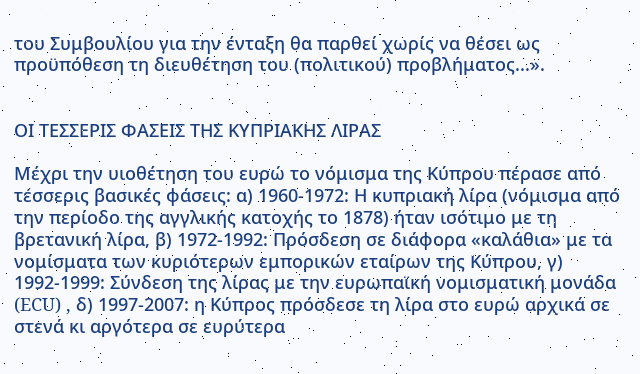του Συμβουλίου για την ένταξη θα παρθεί χωρίς να θέσει ως προϋπόθεση τη διευθέτηση του (πολιτικού) προβλήματος...».


ΟΙ ΤΕΣΣΕΡΙΣ ΦΑΣΕΙΣ ΤΗΣ ΚΥΠΡΙΑΚΗΣ ΛΙΡΑΣ

Μέχρι την υιοθέτηση του ευρώ το νόμισμα της Κύπρου πέρασε από τέσσερις βασικές φάσεις: α) 1960-1972: Η κυπριακή λίρα (νόμισμα από την περίοδο της αγγλικής κατοχής το 1878) ήταν ισότιμο με τη βρετανική λίρα, β) 1972-1992: Πρόσδεση σε διάφορα «καλάθια» με τα νομίσματα των κυριότερων εμπορικών εταίρων της Κύπρου, γ) 1992-1999: Σύνδεση της λίρας με την ευρωπαϊκή νομισματική μονάδα (ECU) , δ) 1997-2007: η Κύπρος πρόσδεσε τη λίρα στο ευρώ αρχικά σε στενά κι αργότερα σε ευρύτερα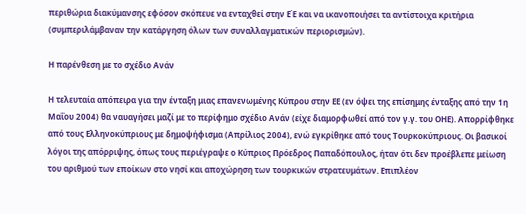περιθώρια διακύμανσης εφόσον σκόπευε να ενταχθεί στην ΕΈ και να ικανοποιήσει τα αντίστοιχα κριτήρια (συμπεριλάμβαναν την κατάργηση όλων των συναλλαγματικών περιορισμών).

Η παρένθεση με το σχέδιο Ανάν

Η τελευταία απόπειρα για την ένταξη μιας επανενωμένης Κύπρου στην ΕΕ (εν όψει της επίσημης ένταξης από την 1η Μαΐου 2004) θα ναυαγήσει μαζί με το περίφημο σχέδιο Ανάν (είχε διαμορφωθεί από τον γ.γ. του ΟΗΕ). Απορρίφθηκε από τους Ελληνοκύπριους με δημοψήφισμα (Απρίλιος 2004), ενώ εγκρίθηκε από τους Τουρκοκύπριους. Οι βασικοί λόγοι της απόρριψης, όπως τους περιέγραψε ο Κύπριος Πρόεδρος Παπαδόπουλος, ήταν ότι δεν προέβλεπε μείωση του αριθμού των εποίκων στο νησί και αποχώρηση των τουρκικών στρατευμάτων. Επιπλέον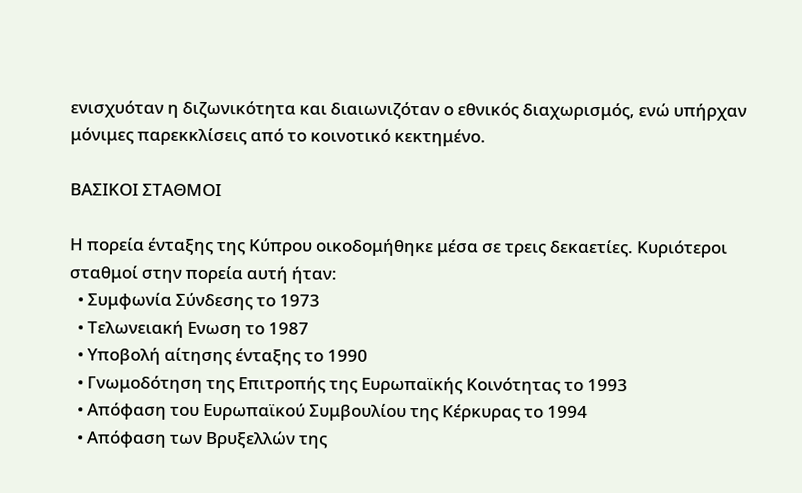ενισχυόταν η διζωνικότητα και διαιωνιζόταν ο εθνικός διαχωρισμός, ενώ υπήρχαν μόνιμες παρεκκλίσεις από το κοινοτικό κεκτημένο.

BAΣΙΚΟΙ ΣΤΑΘΜΟΙ

Η πορεία ένταξης της Κύπρου οικοδομήθηκε μέσα σε τρεις δεκαετίες. Κυριότεροι σταθμοί στην πορεία αυτή ήταν:
  • Συμφωνία Σύνδεσης το 1973
  • Τελωνειακή Ενωση το 1987
  • Υποβολή αίτησης ένταξης το 1990
  • Γνωμοδότηση της Επιτροπής της Ευρωπαϊκής Κοινότητας το 1993
  • Απόφαση του Ευρωπαϊκού Συμβουλίου της Κέρκυρας το 1994
  • Απόφαση των Βρυξελλών της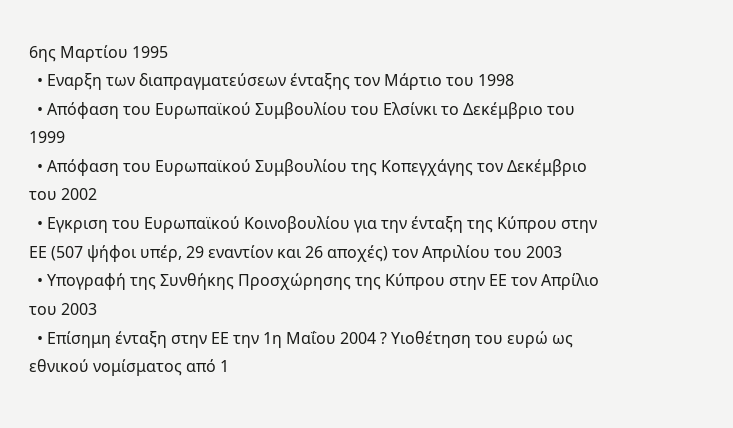6ης Μαρτίου 1995
  • Εναρξη των διαπραγματεύσεων ένταξης τον Μάρτιο του 1998
  • Απόφαση του Ευρωπαϊκού Συμβουλίου του Ελσίνκι το Δεκέμβριο του 1999
  • Απόφαση του Ευρωπαϊκού Συμβουλίου της Κοπεγχάγης τον Δεκέμβριο του 2002
  • Εγκριση του Ευρωπαϊκού Κοινοβουλίου για την ένταξη της Κύπρου στην ΕΕ (507 ψήφοι υπέρ, 29 εναντίον και 26 αποχές) τον Απριλίου του 2003
  • Υπογραφή της Συνθήκης Προσχώρησης της Κύπρου στην ΕΕ τον Απρίλιο του 2003
  • Επίσημη ένταξη στην ΕΕ την 1η Μαΐου 2004 ? Υιοθέτηση του ευρώ ως εθνικού νομίσματος από 1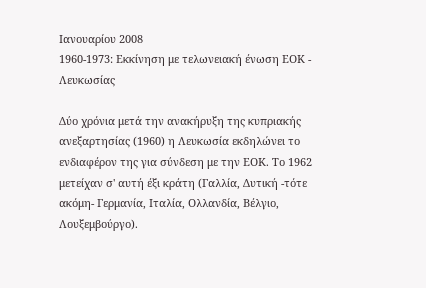Ιανουαρίου 2008
1960-1973: Εκκίνηση με τελωνειακή ένωση ΕΟΚ - Λευκωσίας

Δύο χρόνια μετά την ανακήρυξη της κυπριακής ανεξαρτησίας (1960) η Λευκωσία εκδηλώνει το ενδιαφέρον της για σύνδεση με την ΕΟΚ. Το 1962 μετείχαν σ' αυτή έξι κράτη (Γαλλία, Δυτική -τότε ακόμη- Γερμανία, Ιταλία, Ολλανδία, Βέλγιο, Λουξεμβούργο).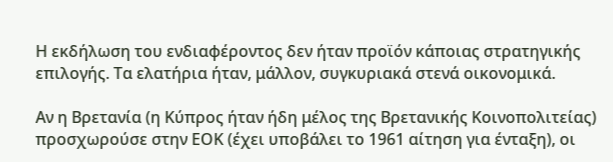Η εκδήλωση του ενδιαφέροντος δεν ήταν προϊόν κάποιας στρατηγικής επιλογής. Τα ελατήρια ήταν, μάλλον, συγκυριακά στενά οικονομικά.

Αν η Βρετανία (η Κύπρος ήταν ήδη μέλος της Βρετανικής Κοινοπολιτείας) προσχωρούσε στην ΕΟΚ (έχει υποβάλει το 1961 αίτηση για ένταξη), οι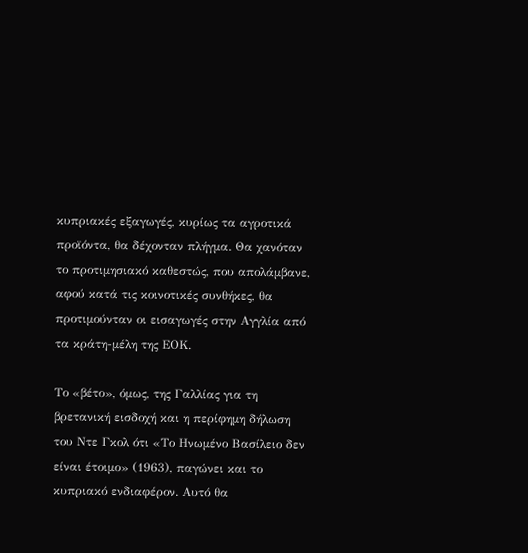κυπριακές εξαγωγές, κυρίως τα αγροτικά προϊόντα, θα δέχονταν πλήγμα. Θα χανόταν το προτιμησιακό καθεστώς, που απολάμβανε, αφού κατά τις κοινοτικές συνθήκες, θα προτιμούνταν οι εισαγωγές στην Αγγλία από τα κράτη-μέλη της ΕΟΚ.

Το «βέτο», όμως, της Γαλλίας για τη βρετανική εισδοχή και η περίφημη δήλωση του Ντε Γκολ ότι «Το Ηνωμένο Βασίλειο δεν είναι έτοιμο» (1963), παγώνει και το κυπριακό ενδιαφέρον. Αυτό θα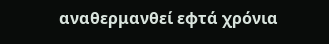αναθερμανθεί εφτά χρόνια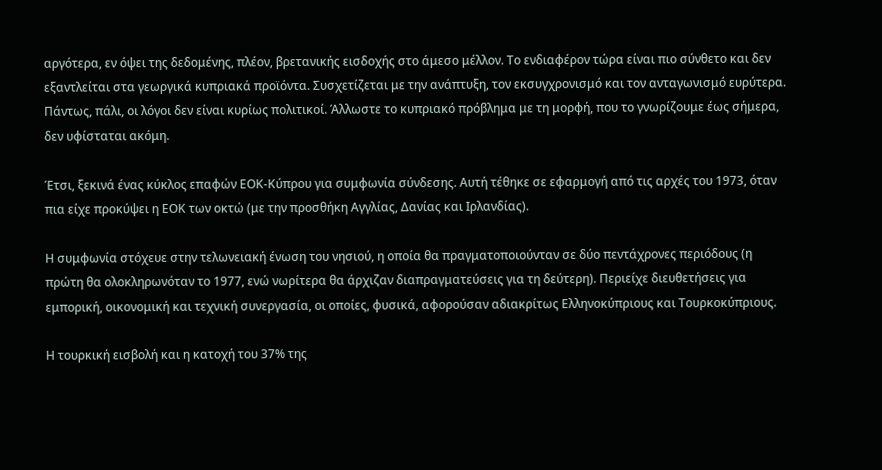αργότερα, εν όψει της δεδομένης, πλέον, βρετανικής εισδοχής στο άμεσο μέλλον. Το ενδιαφέρον τώρα είναι πιο σύνθετο και δεν εξαντλείται στα γεωργικά κυπριακά προϊόντα. Συσχετίζεται με την ανάπτυξη, τον εκσυγχρονισμό και τον ανταγωνισμό ευρύτερα. Πάντως, πάλι, οι λόγοι δεν είναι κυρίως πολιτικοί. Άλλωστε το κυπριακό πρόβλημα με τη μορφή, που το γνωρίζουμε έως σήμερα, δεν υφίσταται ακόμη.

Έτσι, ξεκινά ένας κύκλος επαφών ΕΟΚ-Κύπρου για συμφωνία σύνδεσης. Αυτή τέθηκε σε εφαρμογή από τις αρχές του 1973, όταν πια είχε προκύψει η ΕΟΚ των οκτώ (με την προσθήκη Αγγλίας, Δανίας και Ιρλανδίας).

Η συμφωνία στόχευε στην τελωνειακή ένωση του νησιού, η οποία θα πραγματοποιούνταν σε δύο πεντάχρονες περιόδους (η πρώτη θα ολοκληρωνόταν το 1977, ενώ νωρίτερα θα άρχιζαν διαπραγματεύσεις για τη δεύτερη). Περιείχε διευθετήσεις για εμπορική, οικονομική και τεχνική συνεργασία, οι οποίες, φυσικά, αφορούσαν αδιακρίτως Ελληνοκύπριους και Τουρκοκύπριους.

Η τουρκική εισβολή και η κατοχή του 37% της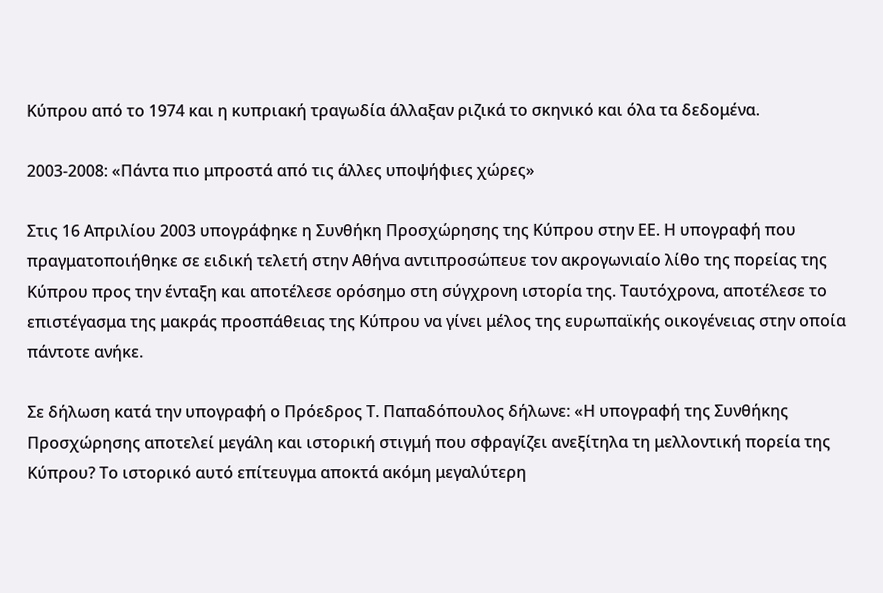Κύπρου από το 1974 και η κυπριακή τραγωδία άλλαξαν ριζικά το σκηνικό και όλα τα δεδομένα.

2003-2008: «Πάντα πιο μπροστά από τις άλλες υποψήφιες χώρες»

Στις 16 Απριλίου 2003 υπογράφηκε η Συνθήκη Προσχώρησης της Κύπρου στην ΕΕ. Η υπογραφή που πραγματοποιήθηκε σε ειδική τελετή στην Αθήνα αντιπροσώπευε τον ακρογωνιαίο λίθο της πορείας της Κύπρου προς την ένταξη και αποτέλεσε ορόσημο στη σύγχρονη ιστορία της. Ταυτόχρονα, αποτέλεσε το επιστέγασμα της μακράς προσπάθειας της Κύπρου να γίνει μέλος της ευρωπαϊκής οικογένειας στην οποία πάντοτε ανήκε.

Σε δήλωση κατά την υπογραφή ο Πρόεδρος Τ. Παπαδόπουλος δήλωνε: «Η υπογραφή της Συνθήκης Προσχώρησης αποτελεί μεγάλη και ιστορική στιγμή που σφραγίζει ανεξίτηλα τη μελλοντική πορεία της Κύπρου? Το ιστορικό αυτό επίτευγμα αποκτά ακόμη μεγαλύτερη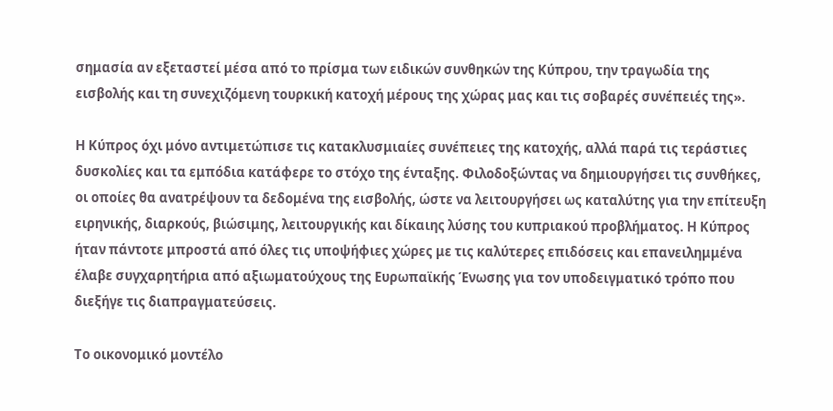σημασία αν εξεταστεί μέσα από το πρίσμα των ειδικών συνθηκών της Κύπρου, την τραγωδία της εισβολής και τη συνεχιζόμενη τουρκική κατοχή μέρους της χώρας μας και τις σοβαρές συνέπειές της».

Η Κύπρος όχι μόνο αντιμετώπισε τις κατακλυσμιαίες συνέπειες της κατοχής, αλλά παρά τις τεράστιες δυσκολίες και τα εμπόδια κατάφερε το στόχο της ένταξης. Φιλοδοξώντας να δημιουργήσει τις συνθήκες, οι οποίες θα ανατρέψουν τα δεδομένα της εισβολής, ώστε να λειτουργήσει ως καταλύτης για την επίτευξη ειρηνικής, διαρκούς, βιώσιμης, λειτουργικής και δίκαιης λύσης του κυπριακού προβλήματος. Η Κύπρος ήταν πάντοτε μπροστά από όλες τις υποψήφιες χώρες με τις καλύτερες επιδόσεις και επανειλημμένα έλαβε συγχαρητήρια από αξιωματούχους της Ευρωπαϊκής Ένωσης για τον υποδειγματικό τρόπο που διεξήγε τις διαπραγματεύσεις.

Το οικονομικό μοντέλο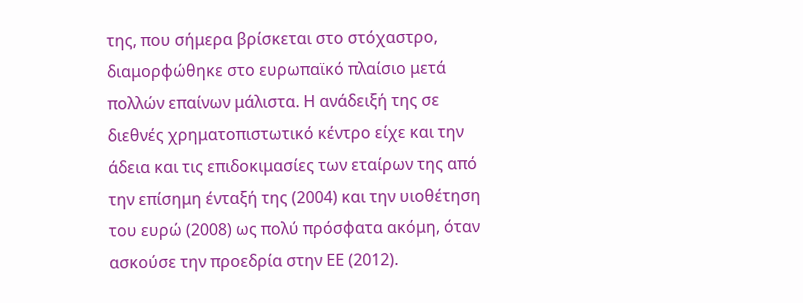της, που σήμερα βρίσκεται στο στόχαστρο, διαμορφώθηκε στο ευρωπαϊκό πλαίσιο μετά πολλών επαίνων μάλιστα. Η ανάδειξή της σε διεθνές χρηματοπιστωτικό κέντρο είχε και την άδεια και τις επιδοκιμασίες των εταίρων της από την επίσημη ένταξή της (2004) και την υιοθέτηση του ευρώ (2008) ως πολύ πρόσφατα ακόμη, όταν ασκούσε την προεδρία στην ΕΕ (2012).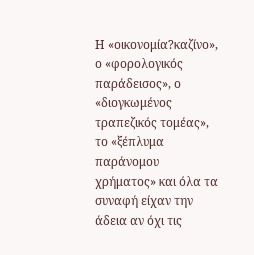Η «οικονομία?καζίνο», ο «φορολογικός παράδεισος», ο «διογκωμένος τραπεζικός τομέας», το «ξέπλυμα παράνομου χρήματος» και όλα τα συναφή είχαν την άδεια αν όχι τις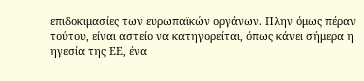επιδοκιμασίες των ευρωπαϊκών οργάνων. Πλην όμως πέραν τούτου, είναι αστείο να κατηγορείται, όπως κάνει σήμερα η ηγεσία της ΕΕ, ένα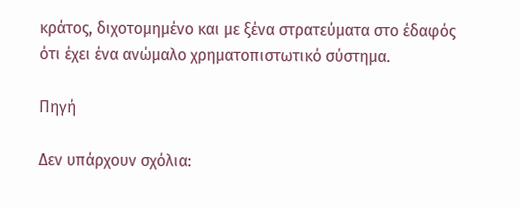κράτος, διχοτομημένο και με ξένα στρατεύματα στο έδαφός ότι έχει ένα ανώμαλο χρηματοπιστωτικό σύστημα.

Πηγή

Δεν υπάρχουν σχόλια: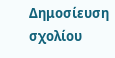Δημοσίευση σχολίου